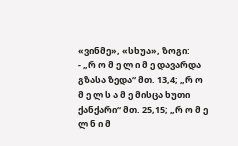«ვინმე», «სხუა», ზოგი:
- „რ ო მ ე ლ ი მ ე დავარდა გზასა ზედა“ მთ. 13,4; „რ ო მ ე ლ ს ა მ ე მისცა ხუთი ქანქარი“ მთ. 25,15; „რ ო მ ე ლ ნ ი მ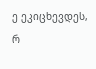ე ეკიცხევდეს, რ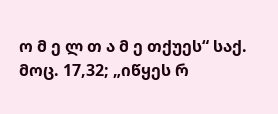ო მ ე ლ თ ა მ ე თქუეს“ საქ. მოც. 17,32; „იწყეს რ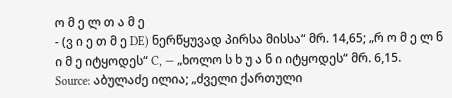ო მ ე ლ თ ა მ ე
- (ვ ი ე თ მ ე DE) ნერწყუვად პირსა მისსა“ მრ. 14,65; „რ ო მ ე ლ ნ ი მ ე იტყოდეს“ C, — „ხოლო ს ხ უ ა ნ ი იტყოდეს“ მრ. 6,15.
Source: აბულაძე ილია; „ძველი ქართული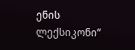ენის ლექსიკონი“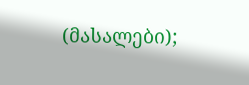(მასალები);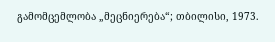გამომცემლობა „მეცნიერება“; თბილისი, 1973.